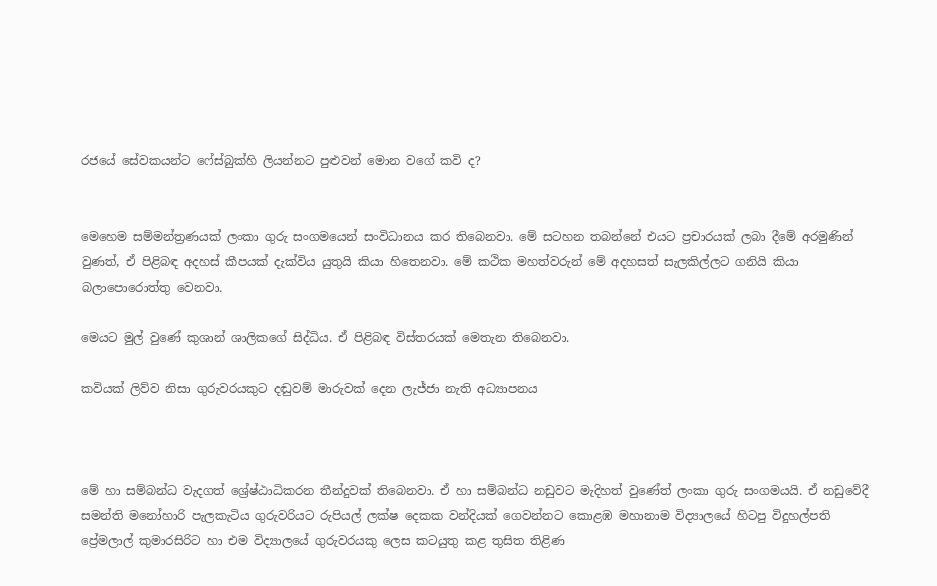රජයේ සේවකයන්ට ෆේස්බුක්හි ලියන්නට පුළුවන් මොන වගේ කවි ද?


මෙහෙම සම්මන්ත්‍රණයක් ලංකා ගුරු සංගමයෙන් සංවිධානය කර තිබෙනවා. මේ සටහන තබන්නේ එයට ප්‍රචාරයක් ලබා දීමේ අරමුණින් වුණත්, ඒ පිළිබඳ අදහස් කීපයක් දැක්විය යුතුයි කියා හිතෙනවා. මේ කථික මහත්වරුන් මේ අදහසත් සැලකිල්ලට ගනියි කියා බලාපොරොත්තු වෙනවා.

මෙයට මුල් වුණේ කුශාන් ශාලිකගේ සිද්ධිය. ඒ පිළිබඳ විස්තරයක් මෙතැන තිබෙනවා.

කවියක් ලිව්ව නිසා ගුරුවරයකුට දඬුවම් මාරුවක් දෙන ලැජ්ජා නැති අධ්‍යාපනය



මේ හා සම්බන්ධ වැදගත් ශ්‍රේෂ්ඨාධිකරන තීන්දුවක් තිබෙනවා. ඒ හා සම්බන්ධ නඩුවට මැදිහත් වුණේත් ලංකා ගුරු සංගමයයි. ඒ නඩුවේදී සමන්ති මනෝහාරි පැලකැටිය ගුරුවරියට රුපියල් ලක්ෂ දෙකක වන්දියක් ගෙවන්නට කොළඹ මහානාම විද්‍යාලයේ හිටපු විදුහල්පති ප්‍රේමලාල් කුමාරසිරිට හා එම විද්‍යාලයේ ගුරුවරයකු ලෙස කටයුතු කළ තුසිත තිළිණ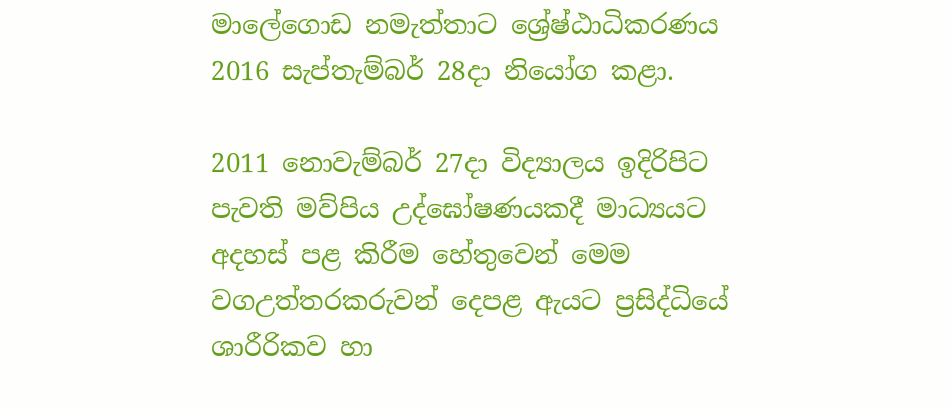මාලේගොඩ නමැත්තාට ශ්‍රේෂ්ඨාධිකරණය 2016 සැප්තැම්බර් 28දා නියෝග කළා.

2011 නොවැම්බර් 27දා විද්‍යාලය ඉදිරිපිට පැවති මව්පිය උද්ඝෝෂණයකදී මාධ්‍යයට අදහස් පළ කිරීම හේතුවෙන් මෙම වගඋත්තරකරුවන් දෙපළ ඇයට ප්‍රසිද්ධියේ ශාරීරිකව හා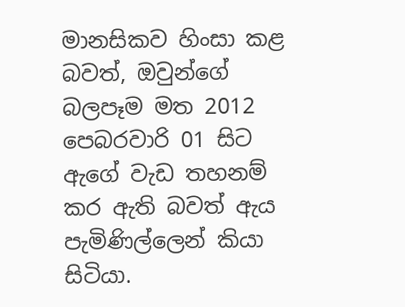මානසිකව හිංසා කළ බවත්, ඔවුන්ගේ බලපෑම මත 2012 පෙබරවාරි 01 සිට ඇගේ වැඩ තහනම් කර ඇති බවත් ඇය පැමිණිල්ලෙන් කියා සිටියා.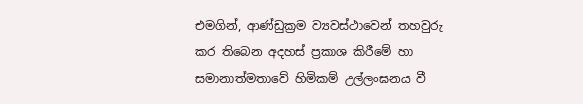එමගින්, ආණ්ඩුක්‍රම ව්‍යවස්ථාවෙන් තහවුරු කර තිබෙන අදහස් ප්‍රකාශ කිරීමේ හා සමානාත්මතාවේ හිමිකම් උල්ලංඝනය වී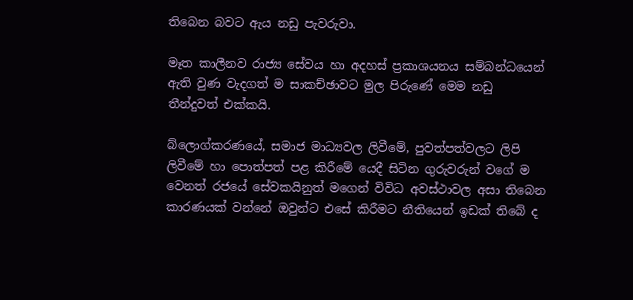තිබෙන බවට ඇය නඩු පැවරුවා.

මෑත කාලීනව රාජ්‍ය සේවය හා අදහස් ප්‍රකාශයනය සම්බන්ධයෙන් ඇති වුණ වැදගත් ම සාකච්ඡාවට මුල පිරුණේ මෙම නඩු තීන්දුවත් එක්කයි.

බ්ලොග්කරණයේ, සමාජ මාධ්‍යවල ලිවීමේ, පුවත්පත්වලට ලිපි ලිවීමේ හා පොත්පත් පළ කිරීමේ යෙදී සිටින ගුරුවරුන් වගේ ම වෙනත් රජයේ සේවකයිනුත් මගෙන් විවිධ අවස්ථාවල අසා තිබෙන කාරණයක් වන්නේ ඔවුන්ට එසේ කිරීමට නීතියෙන් ඉඩක් තිබේ ද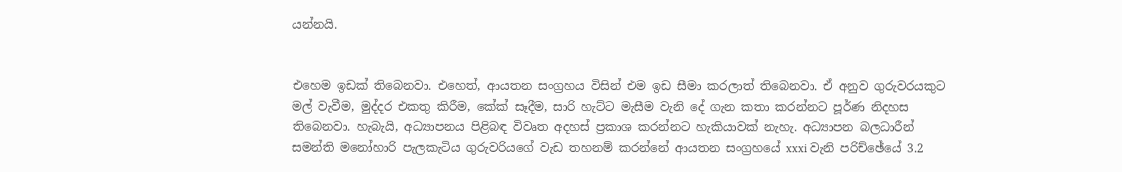යන්නයි.


එහෙම ඉඩක් තිබෙනවා. එහෙත්, ආයතන සංග්‍රහය විසින් එම ඉඩ සීමා කරලාත් තිබෙනවා. ඒ අනුව ගුරුවරයකුට මල් වැවීම, මුද්දර එකතු කිරීම, කේක් සෑදීම, සාරි හැට්ට මැසීම වැනි දේ ගැන කතා කරන්නට පූර්ණ නිදහස තිබෙනවා. හැබැයි, අධ්‍යාපනය පිළිබඳ විවෘත අදහස් ප්‍රකාශ කරන්නට හැකියාවක් නැහැ. අධ්‍යාපන බලධාරීන් සමන්ති මනෝහාරි පැලකැටිය ගුරුවරියගේ වැඩ තහනම් කරන්නේ ආයතන සංග්‍රහයේ xxxi වැනි පරිච්ඡේයේ 3.2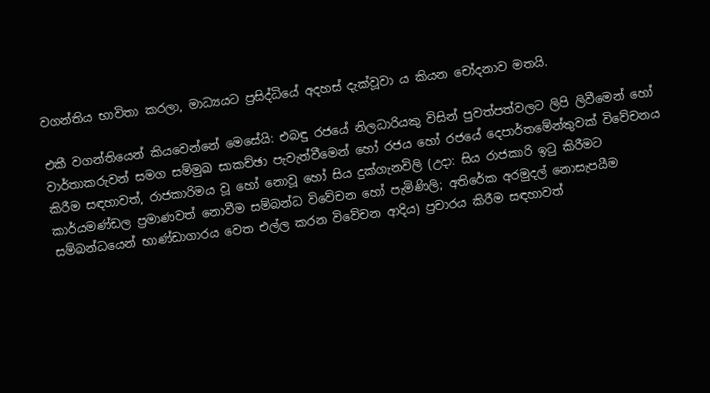වගන්තිය භාවිතා කරලා, මාධ්‍යයට ප්‍රසිද්ධියේ අදහස් දැක්වූවා ය කියන චෝදනාව මතයි.

එකී වගන්තියෙන් කියවෙන්නේ මෙසේයි: එබඳු රජයේ නිලධාරියකු විසින් පුවත්පත්වලට ලිපි ලිවීමෙන් හෝ වාර්තාකරුවන් සමග සම්මුඛ සාකච්ඡා පැවැත්වීමෙන් හෝ රජය හෝ රජයේ දෙපාර්තමේන්තුවක් විවේචනය කිරීම සඳහාවත්, රාජකාරිමය වූ හෝ නොවූ හෝ සිය දුක්ගැනවිලි (උදා: සිය රාජකාරි ඉටු කිරීමට කාර්යමණ්ඩල ප්‍රමාණවත් නොවීම සම්බන්ධ විවේචන හෝ පැමිණිලි; අතිරේක අරමුදල් නොසැපයීම සම්බන්ධයෙන් භාණ්ඩාගාරය වෙත එල්ල කරන විවේචන ආදිය) ප්‍රචාරය කිරීම සඳහාවත්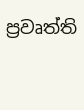ප්‍රවෘත්ති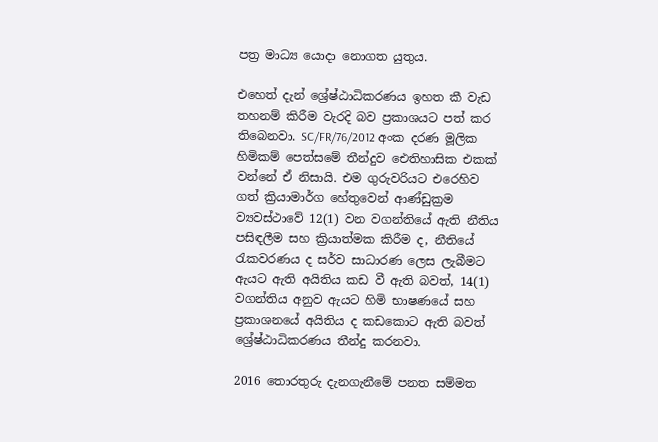පත්‍ර මාධ්‍ය යොදා නොගත යුතුය.

එහෙත් දැන් ශ්‍රේෂ්ඨාධිකරණය ඉහත කී වැඩ තහනම් කිරීම වැරදි බව ප්‍රකාශයට පත් කර තිබෙනවා. SC/FR/76/2012 අංක දරණ මූලික හිමිකම් පෙත්සමේ තීන්දුව ඓතිහාසික එකක් වන්නේ ඒ නිසායි. එම ගුරුවරියට එරෙහිව ගත් ක්‍රියාමාර්ග හේතුවෙන් ආණ්ඩුක්‍රම ව්‍යවස්ථාවේ 12(1) වන වගන්තියේ ඇති නීතිය පසිඳලීම සහ ක්‍රියාත්මක කිරීම ද, නීතියේ රැකවරණය ද සර්ව සාධාරණ ලෙස ලැබීමට ඇයට ඇති අයිතිය කඩ වී ඇති බවත්, 14(1) වගන්තිය අනුව ඇයට හිමි භාෂණයේ සහ ප්‍රකාශනයේ අයිතිය ද කඩකොට ඇති බවත් ශ්‍රේෂ්ඨාධිකරණය තීන්දු කරනවා.

2016 තොරතුරු දැනගැනීමේ පනත සම්මත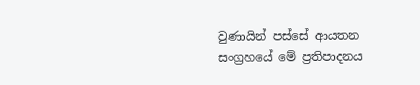වුණායින් පස්සේ ආයතන සංග්‍රහයේ මේ ප්‍රතිපාදනය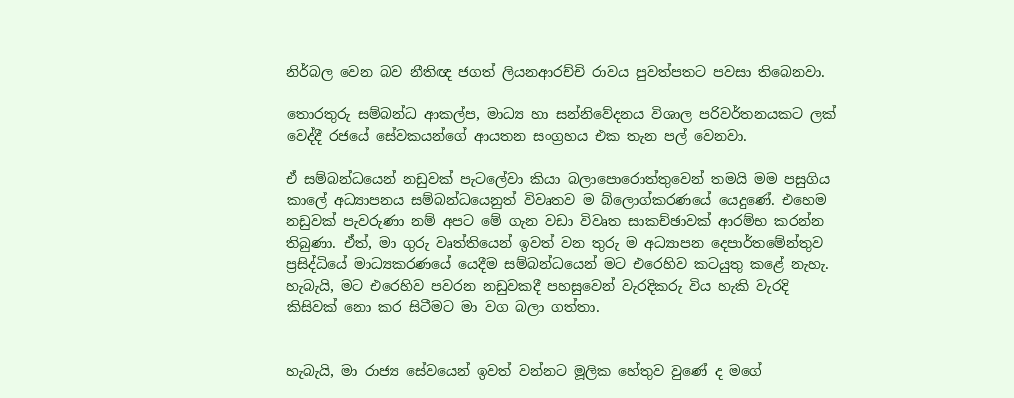නිර්බල වෙන බව නීතිඥ ජගත් ලියනආරච්චි රාවය පුවත්පතට පවසා තිබෙනවා.

තොරතුරු සම්බන්ධ ආකල්ප, මාධ්‍ය හා සන්නිවේදනය විශාල පරිවර්තනයකට ලක් වෙද්දී රජයේ සේවකයන්ගේ ආයතන සංග්‍රහය එක තැන පල් වෙනවා.

ඒ සම්බන්ධයෙන් නඩුවක් පැටලේවා කියා බලාපොරොත්තුවෙන් තමයි මම පසුගිය කාලේ අධ්‍යාපනය සම්බන්ධයෙනුත් විවෘතව ම බ්ලොග්කරණයේ යෙදුණේ. එහෙම නඩුවක් පැවරුණා නම් අපට මේ ගැන වඩා විවෘත සාකච්ඡාවක් ආරම්භ කරන්න තිබුණා. ඒත්, මා ගුරු වෘත්තියෙන් ඉවත් වන තුරු ම අධ්‍යාපන දෙපාර්තමේන්තුව ප්‍රසිද්ධියේ මාධ්‍යකරණයේ යෙදීම සම්බන්ධයෙන් මට එරෙහිව කටයුතු කළේ නැහැ. හැබැයි, මට එරෙහිව පවරන නඩුවකදී පහසුවෙන් වැරදිකරු විය හැකි වැරදි කිසිවක් නො කර සිටීමට මා වග බලා ගත්තා.


හැබැයි, මා රාජ්‍ය සේවයෙන් ඉවත් වන්නට මූලික හේතුව වුණේ ද මගේ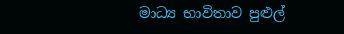මාධ්‍ය භාවිතාව පුළුල්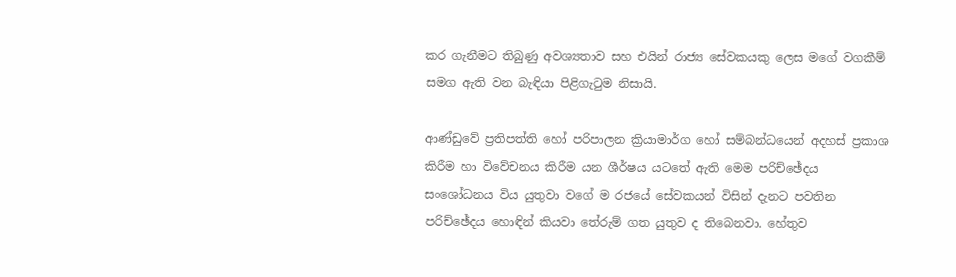කර ගැනීමට තිබුණු අවශ්‍යතාව සහ එයින් රාජ්‍ය සේවකයකු ලෙස මගේ වගකීම් සමග ඇති වන බැඳියා පිළිගැටුම නිසායි.

ආණ්ඩුවේ ප්‍රතිපත්ති හෝ පරිපාලන ක්‍රියාමාර්ග හෝ සම්බන්ධයෙන් අදහස් ප්‍රකාශ කිරීම හා විවේචනය කිරීම යන ශීර්ෂය යටතේ ඇති මෙම පරිච්ඡේදය සංශෝධනය විය යුතුවා වගේ ම රජයේ සේවකයන් විසින් දැනට පවතින පරිච්ඡේදය හොඳින් කියවා තේරුම් ගත යුතුව ද තිබෙනවා. හේතුව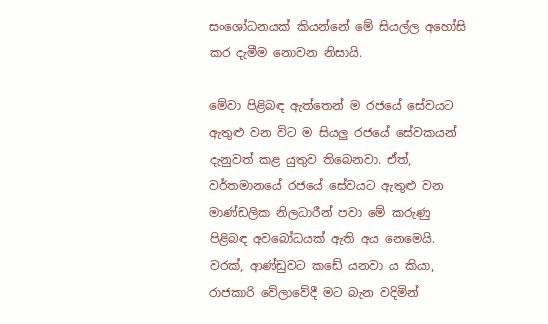සංශෝධනයක් කියන්නේ මේ සියල්ල අහෝසි කර දැමීම නොවන නිසායි.

මේවා පිළිබඳ ඇත්තෙන් ම රජයේ සේවයට ඇතුළු වන විට ම සියලු රජයේ සේවකයන් දැනුවත් කළ යුතුව තිබෙනවා. ඒත්, වර්තමානයේ රජයේ සේවයට ඇතුළු වන මාණ්ඩලික නිලධාරීන් පවා මේ කරුණු පිළිබඳ අවබෝධයක් ඇති අය නෙමෙයි. වරක්, ආණ්ඩුවට කඩේ යනවා ය කියා, රාජකාරි වේලාවේදී මට බැන වදිමින්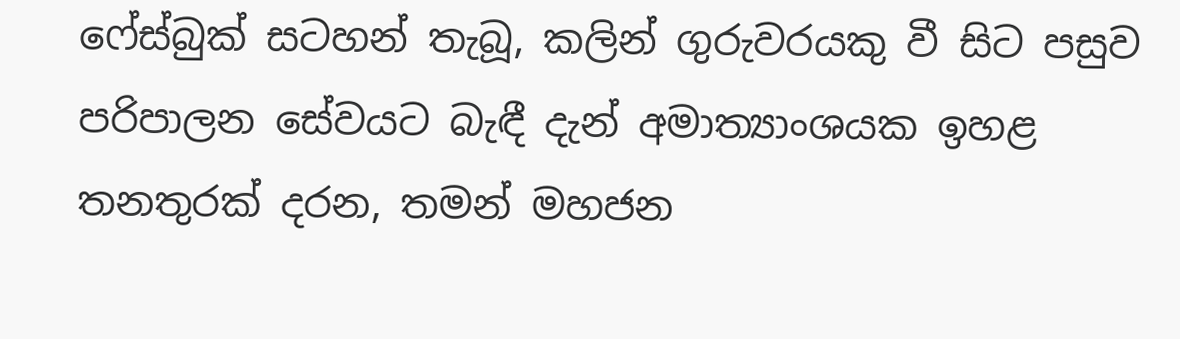ෆේස්බුක් සටහන් තැබූ, කලින් ගුරුවරයකු වී සිට පසුව පරිපාලන සේවයට බැඳී දැන් අමාත්‍යාංශයක ඉහළ තනතුරක් දරන, තමන් මහජන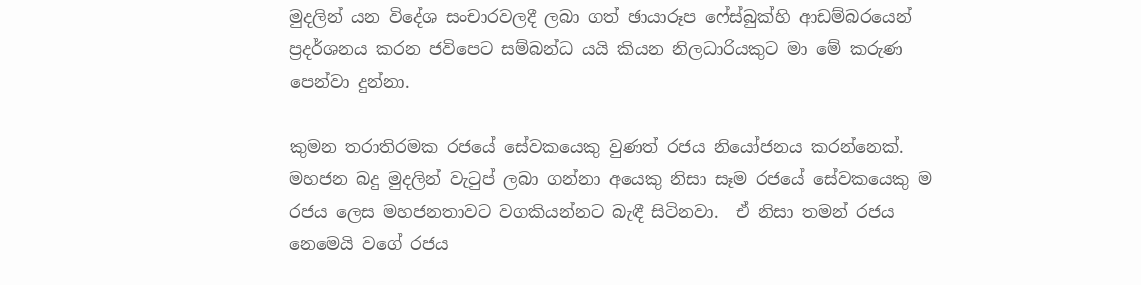මුදලින් යන විදේශ සංචාරවලදී ලබා ගත් ඡායාරූප ෆේස්බුක්හි ආඩම්බරයෙන් ප්‍රදර්ශනය කරන ජවිපෙට සම්බන්ධ යයි කියන නිලධාරියකුට මා මේ කරුණ පෙන්වා දුන්නා.

කුමන තරාතිරමක රජයේ සේවකයෙකු වුණත් රජය නියෝජනය කරන්නෙක්. මහජන බදු මුදලින් වැටුප් ලබා ගන්නා අයෙකු නිසා සෑම රජයේ සේවකයෙකු ම රජය ලෙස මහජනතාවට වගකියන්නට බැඳී සිටිනවා.  ඒ නිසා තමන් රජය නෙමෙයි වගේ රජය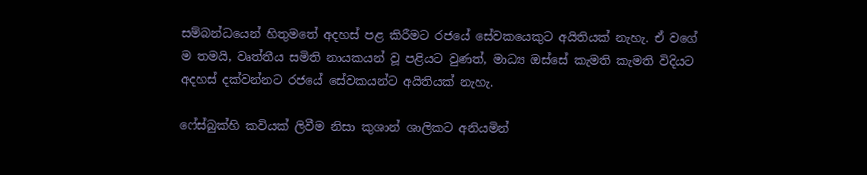සම්බන්ධයෙන් හිතුමතේ අදහස් පළ කිරීමට රජයේ සේවකයෙකුට අයිතියක් නැහැ. ඒ වගේ ම තමයි, වෘත්තීය සමිති නායකයන් වූ පළියට වුණත්, මාධ්‍ය ඔස්සේ කැමති කැමති විදියට අදහස් දක්වන්නට රජයේ සේවකයන්ට අයිතියක් නැහැ.

ෆේස්බුක්හි කවියක් ලිවීම නිසා කුශාන් ශාලිකට අනියමින්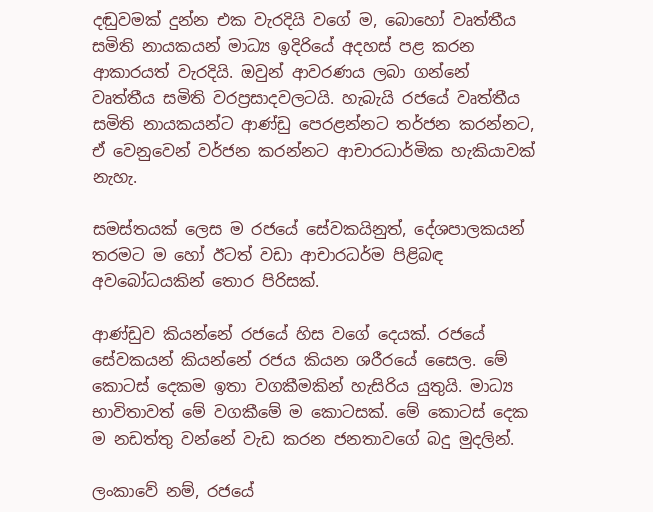දඬුවමක් දුන්න එක වැරදියි වගේ ම, බොහෝ වෘත්තීය සමිති නායකයන් මාධ්‍ය ඉදිරියේ අදහස් පළ කරන ආකාරයත් වැරදියි. ඔවුන් ආවරණය ලබා ගන්නේ වෘත්තීය සමිති වරප්‍රසාදවලටයි. හැබැයි රජයේ වෘත්තීය සමිති නායකයන්ට ආණ්ඩු පෙරළන්නට තර්ජන කරන්නට, ඒ වෙනුවෙන් වර්ජන කරන්නට ආචාරධාර්මික හැකියාවක් නැහැ.

සමස්තයක් ලෙස ම රජයේ සේවකයිනුත්, දේශපාලකයන් තරමට ම හෝ ඊටත් වඩා ආචාරධර්ම පිළිබඳ අවබෝධයකින් තොර පිරිසක්.

ආණ්ඩුව කියන්නේ රජයේ හිස වගේ දෙයක්. රජයේ සේවකයන් කියන්නේ රජය කියන ශරීරයේ සෛල. මේ කොටස් දෙකම ඉතා වගකීමකින් හැසිරිය යුතුයි. මාධ්‍ය භාවිතාවත් මේ වගකීමේ ම කොටසක්. මේ කොටස් දෙක ම නඩත්තු වන්නේ වැඩ කරන ජනතාවගේ බදු මුදලින්.

ලංකාවේ නම්, රජයේ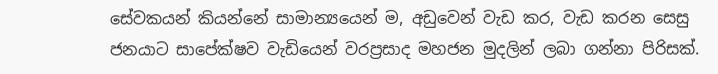සේවකයන් කියන්නේ සාමාන්‍යයෙන් ම, අඩුවෙන් වැඩ කර, වැඩ කරන සෙසු ජනයාට සාපේක්ෂව වැඩියෙන් වරප්‍රසාද මහජන මුදලින් ලබා ගන්නා පිරිසක්.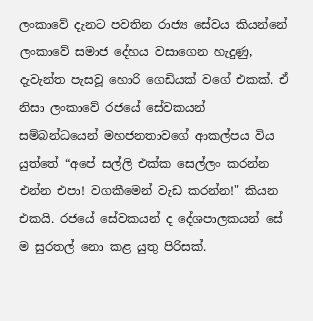ලංකාවේ දැනට පවතින රාජ්‍ය සේවය කියන්නේ ලංකාවේ සමාජ දේහය වසාගෙන හැදුණු, දැවැන්ත පැසවූ හොරි ගෙඩියක් වගේ එකක්. ඒ නිසා ලංකාවේ රජයේ සේවකයන් සම්බන්ධයෙන් මහජනතාවගේ ආකල්පය විය යුත්තේ “අපේ සල්ලි එක්ක සෙල්ලං කරන්න එන්න එපා! වගකීමෙන් වැඩ කරන්න!" කියන එකයි. රජයේ සේවකයන් ද දේශපාලකයන් සේ ම සුරතල් නො කළ යුතු පිරිසක්.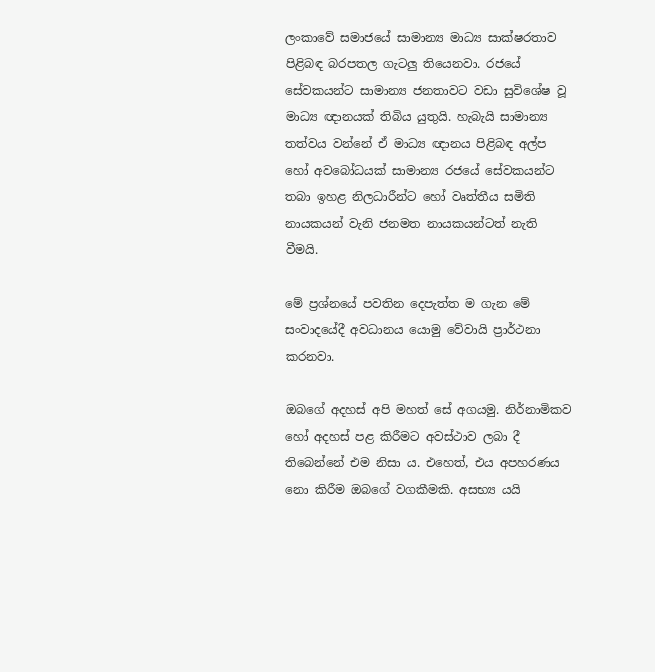ලංකාවේ සමාජයේ සාමාන්‍ය මාධ්‍ය සාක්ෂරතාව පිළිබඳ බරපතල ගැටලු තියෙනවා. රජයේ සේවකයන්ට සාමාන්‍ය ජනතාවට වඩා සුවිශේෂ වූ මාධ්‍ය ඥානයක් තිබිය යුතුයි. හැබැයි සාමාන්‍ය තත්වය වන්නේ ඒ මාධ්‍ය ඥානය පිළිබඳ අල්ප හෝ අවබෝධයක් සාමාන්‍ය රජයේ සේවකයන්ට තබා ඉහළ නිලධාරීන්ට හෝ වෘත්තීය සමිති නායකයන් වැනි ජනමත නායකයන්ටත් නැති වීමයි.

මේ ප්‍රශ්නයේ පවතින දෙපැත්ත ම ගැන මේ සංවාදයේදී අවධානය යොමු වේවායි ප්‍රාර්ථනා කරනවා.

ඔබගේ අදහස් අපි මහත් සේ අගයමු. නිර්නාමිකව හෝ අදහස් පළ කිරීමට අවස්ථාව ලබා දී තිබෙන්නේ එම නිසා ය. එහෙත්, එය අපහරණය නො කිරීම ඔබ‍ගේ වගකීමකි. අසභ්‍ය යයි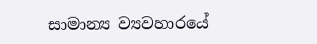සාමාන්‍ය ව්‍යවහාරයේ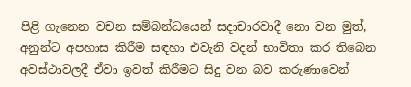පිළි ගැනෙන වචන සම්බන්ධයෙන් සදාචාරවාදී නො වන මුත්, අනුන්ට අපහාස කිරීම සඳහා එවැනි වදන් භාවිතා කර තිබෙන අවස්ථාවලදී ඒවා ඉවත් කිරීමට සිදු වන බව කරුණාවෙන්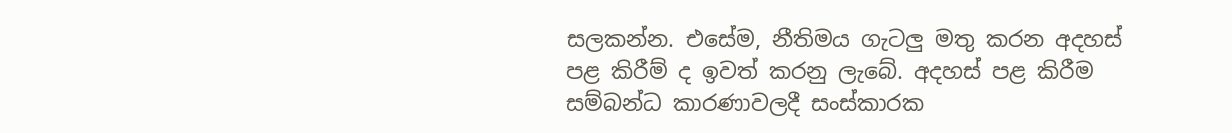සලකන්න. එසේම, නීතිමය ගැටලු මතු කරන අදහස් පළ කිරීම් ද ඉවත් කරනු ලැබේ. අදහස් පළ කිරීම සම්බන්ධ කාරණාවලදී සංස්කාරක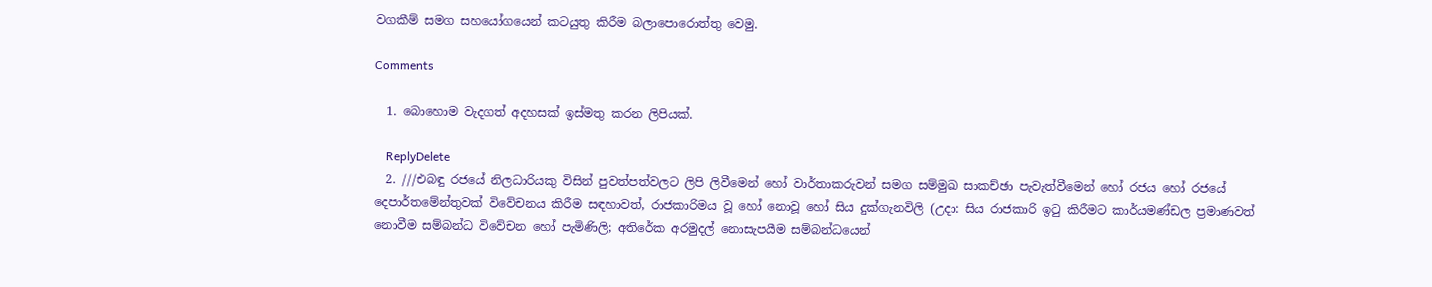වගකීම් සමග සහයෝගයෙන් කටයුතු කිරීම බලාපොරොත්තු වෙමු.

Comments

  1. බොහොම වැදගත් අදහසක් ඉස්මතු කරන ලිපියක්.

    ReplyDelete
  2. ///එබඳු රජයේ නිලධාරියකු විසින් පුවත්පත්වලට ලිපි ලිවීමෙන් හෝ වාර්තාකරුවන් සමග සම්මුඛ සාකච්ඡා පැවැත්වීමෙන් හෝ රජය හෝ රජයේ දෙපාර්තමේන්තුවක් විවේචනය කිරීම සඳහාවත්, රාජකාරිමය වූ හෝ නොවූ හෝ සිය දුක්ගැනවිලි (උදා: සිය රාජකාරි ඉටු කිරීමට කාර්යමණ්ඩල ප්‍රමාණවත් නොවීම සම්බන්ධ විවේචන හෝ පැමිණිලි; අතිරේක අරමුදල් නොසැපයීම සම්බන්ධයෙන්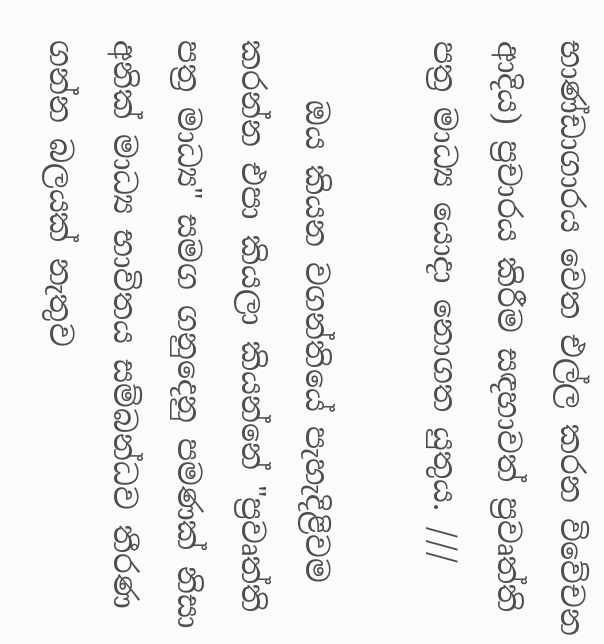භාණ්ඩාගාරය වෙත එල්ල කරන විවේචන ආදිය) ප්‍රචාරය කිරීම සඳහාවත් ප්‍රවෘත්ති පත්‍ර මාධ්‍ය යොදා නොගත යුතුය. ///

    ඔය කියන වගන්තියේ පැහැදිළිවම කරන්න එපා කියලා කියන්නේ "ප්‍රවෘත්ති පත්‍ර මාධ්‍ය" සමග ගනුදෙනු පමණක් නිසා අනික් මාධ්‍ය භාවිතය සම්බන්ධව තීරණ ගන්න බලයක් නැතුව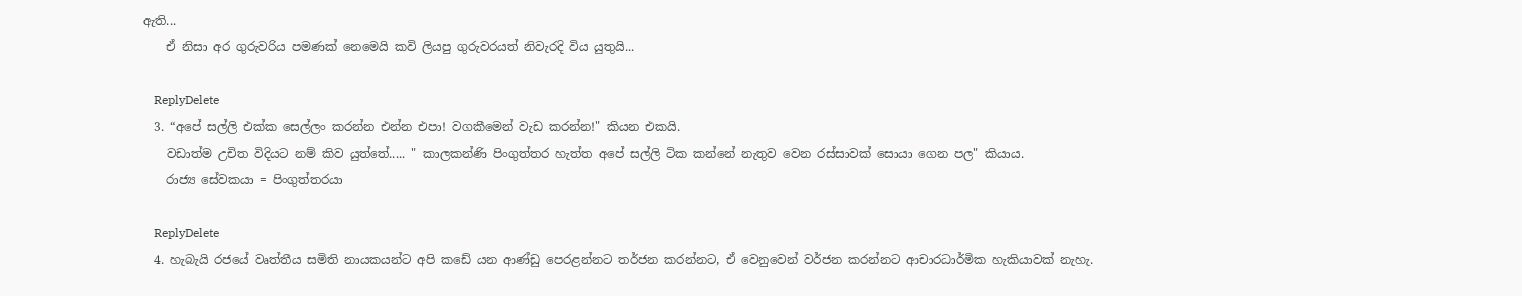ඇති...
    ඒ නිසා අර ගුරුවරිය පමණක් නෙමෙයි කවි ලියපු ගුරුවරයත් නිවැරදි විය යුතුයි...

    ReplyDelete
  3. “අපේ සල්ලි එක්ක සෙල්ලං කරන්න එන්න එපා! වගකීමෙන් වැඩ කරන්න!" කියන එකයි.
    වඩාත්ම උචිත විදියට නම් කිව යුත්තේ..... " කාලකන්ණි පිංගුත්තර හැත්ත අපේ සල්ලි ටික කන්නේ නැතුව වෙන රස්සාවක් සොයා ගෙන පල" කියාය.
    රාජ්‍ය සේවකයා = පිංගුත්තරයා

    ReplyDelete
  4. හැබැයි රජයේ වෘත්තීය සමිති නායකයන්ට අපි කඩේ යන ආණ්ඩු පෙරළන්නට තර්ජන කරන්නට, ඒ වෙනුවෙන් වර්ජන කරන්නට ආචාරධාර්මික හැකියාවක් නැහැ.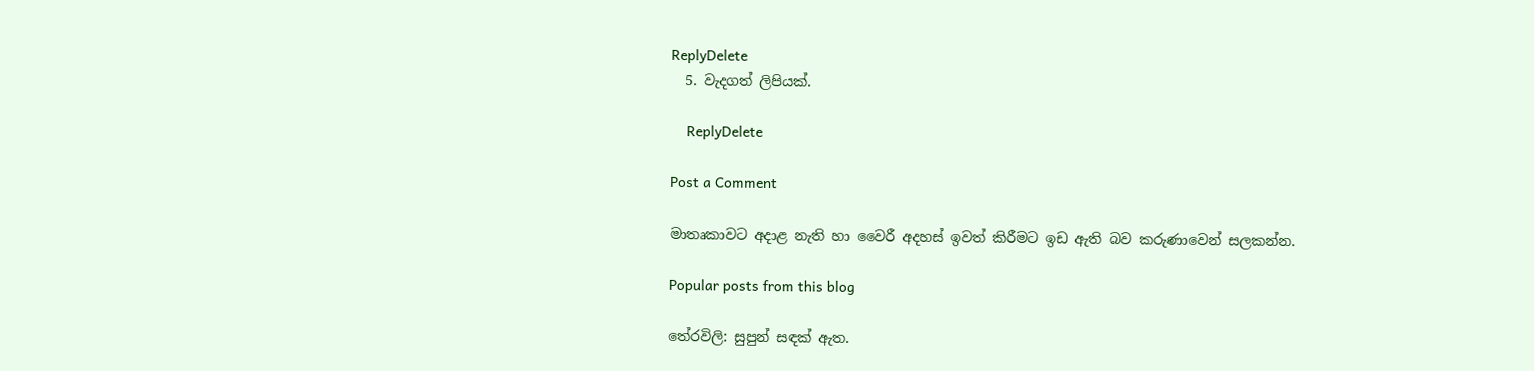ReplyDelete
  5. වැදගත් ලිපියක්.

    ReplyDelete

Post a Comment

මාතෘකාවට අදාළ නැති හා වෛරී අදහස් ඉවත් කිරීමට ඉඩ ඇති බව කරුණාවෙන් සලකන්න.

Popular posts from this blog

තේරවිලි: සුපුන් සඳක් ඇත.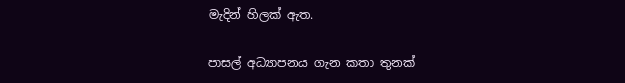මැදින් හිලක් ඇත.

පාසල් අධ්‍යාපනය ගැන කතා තුනක්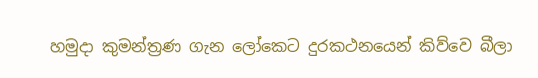හමුදා කුමන්ත්‍රණ ගැන ලෝකෙට දුරකථනයෙන් කිව්වෙ බීලා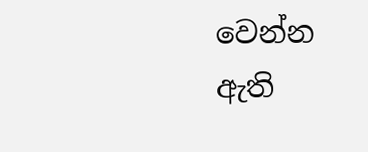වෙන්න ඇති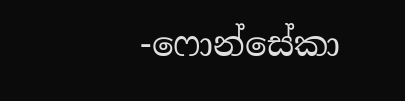-ෆොන්සේකා